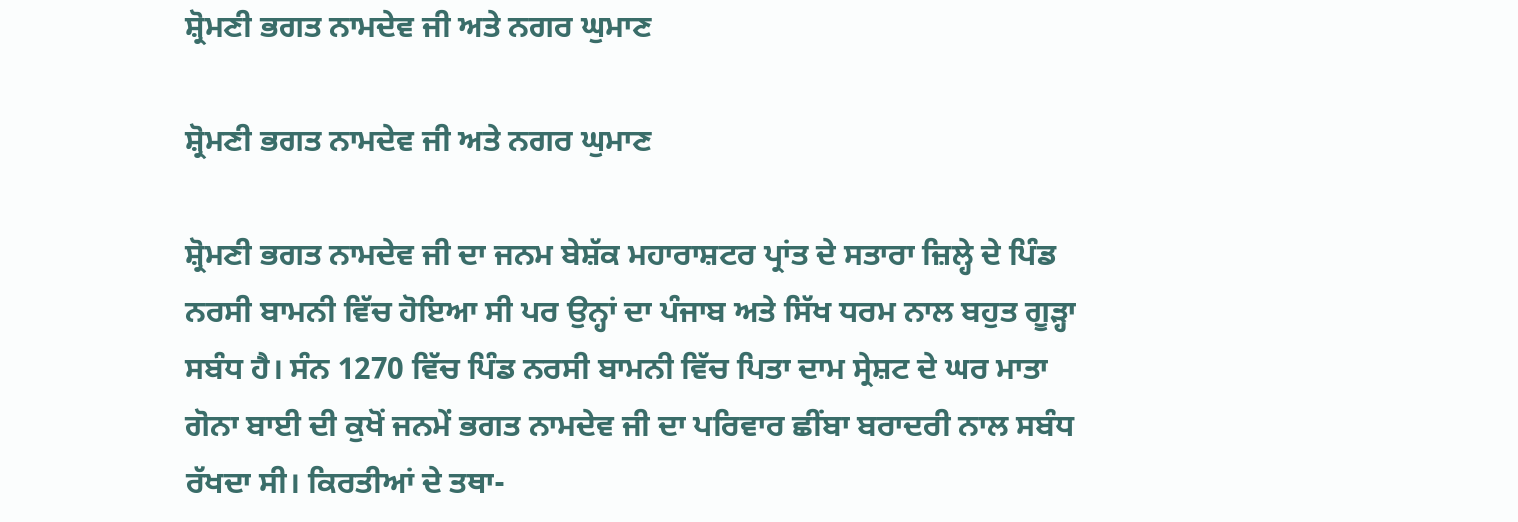ਸ਼੍ਰੋਮਣੀ ਭਗਤ ਨਾਮਦੇਵ ਜੀ ਅਤੇ ਨਗਰ ਘੁਮਾਣ

ਸ਼੍ਰੋਮਣੀ ਭਗਤ ਨਾਮਦੇਵ ਜੀ ਅਤੇ ਨਗਰ ਘੁਮਾਣ

ਸ਼੍ਰੋਮਣੀ ਭਗਤ ਨਾਮਦੇਵ ਜੀ ਦਾ ਜਨਮ ਬੇਸ਼ੱਕ ਮਹਾਰਾਸ਼ਟਰ ਪ੍ਰਾਂਤ ਦੇ ਸਤਾਰਾ ਜ਼ਿਲ੍ਹੇ ਦੇ ਪਿੰਡ ਨਰਸੀ ਬਾਮਨੀ ਵਿੱਚ ਹੋਇਆ ਸੀ ਪਰ ਉਨ੍ਹਾਂ ਦਾ ਪੰਜਾਬ ਅਤੇ ਸਿੱਖ ਧਰਮ ਨਾਲ ਬਹੁਤ ਗੂੜ੍ਹਾ ਸਬੰਧ ਹੈ। ਸੰਨ 1270 ਵਿੱਚ ਪਿੰਡ ਨਰਸੀ ਬਾਮਨੀ ਵਿੱਚ ਪਿਤਾ ਦਾਮ ਸ੍ਰੇਸ਼ਟ ਦੇ ਘਰ ਮਾਤਾ ਗੋਨਾ ਬਾਈ ਦੀ ਕੁਖੋਂ ਜਨਮੇਂ ਭਗਤ ਨਾਮਦੇਵ ਜੀ ਦਾ ਪਰਿਵਾਰ ਛੀਂਬਾ ਬਰਾਦਰੀ ਨਾਲ ਸਬੰਧ ਰੱਖਦਾ ਸੀ। ਕਿਰਤੀਆਂ ਦੇ ਤਥਾ-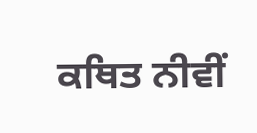ਕਥਿਤ ਨੀਵੀਂ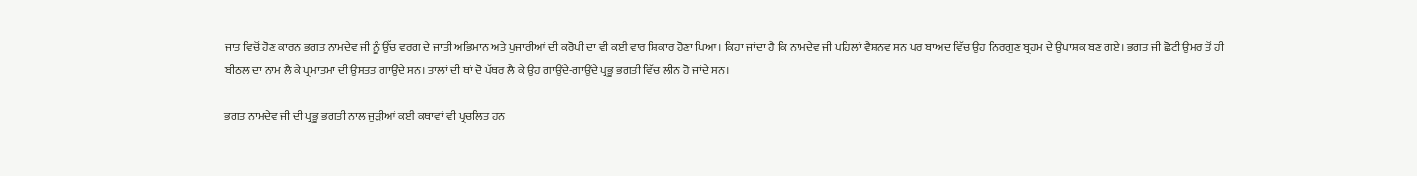ਜਾਤ ਵਿਚੋਂ ਹੋਣ ਕਾਰਨ ਭਗਤ ਨਾਮਦੇਵ ਜੀ ਨੂੰ ਉੱਚ ਵਰਗ ਦੇ ਜਾਤੀ ਅਭਿਮਾਨ ਅਤੇ ਪੁਜਾਰੀਆਂ ਦੀ ਕਰੋਪੀ ਦਾ ਵੀ ਕਈ ਵਾਰ ਸ਼ਿਕਾਰ ਹੋਣਾ ਪਿਆ। ਕਿਹਾ ਜਾਂਦਾ ਹੈ ਕਿ ਨਾਮਦੇਵ ਜੀ ਪਹਿਲਾਂ ਵੈਸ਼ਨਵ ਸਨ ਪਰ ਬਾਅਦ ਵਿੱਚ ਉਹ ਨਿਰਗੁਣ ਬ੍ਰਹਮ ਦੇ ਉਪਾਸ਼ਕ ਬਣ ਗਏ। ਭਗਤ ਜੀ ਛੋਟੀ ਉਮਰ ਤੋਂ ਹੀ ਬੀਠਲ ਦਾ ਨਾਮ ਲੈ ਕੇ ਪ੍ਰਮਾਤਮਾ ਦੀ ਉਸਤਤ ਗਾਉਂਦੇ ਸਨ। ਤਾਲਾਂ ਦੀ ਥਾਂ ਦੋ ਪੱਥਰ ਲੈ ਕੇ ਉਹ ਗਾਉਂਦੇ-ਗਾਉਂਦੇ ਪ੍ਰਭੂ ਭਗਤੀ ਵਿੱਚ ਲੀਨ ਹੋ ਜਾਂਦੇ ਸਨ।

ਭਗਤ ਨਾਮਦੇਵ ਜੀ ਦੀ ਪ੍ਰਭੂ ਭਗਤੀ ਨਾਲ ਜੁੜੀਆਂ ਕਈ ਕਥਾਵਾਂ ਵੀ ਪ੍ਰਚਲਿਤ ਹਨ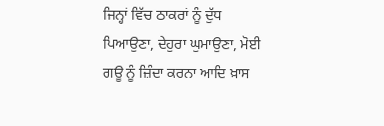ਜਿਨ੍ਹਾਂ ਵਿੱਚ ਠਾਕਰਾਂ ਨੂੰ ਦੁੱਧ ਪਿਆਉਣਾ, ਦੇਹੁਰਾ ਘੁਮਾਉਣਾ, ਮੋਈ ਗਊ ਨੂੰ ਜ਼ਿੰਦਾ ਕਰਨਾ ਆਦਿ ਖ਼ਾਸ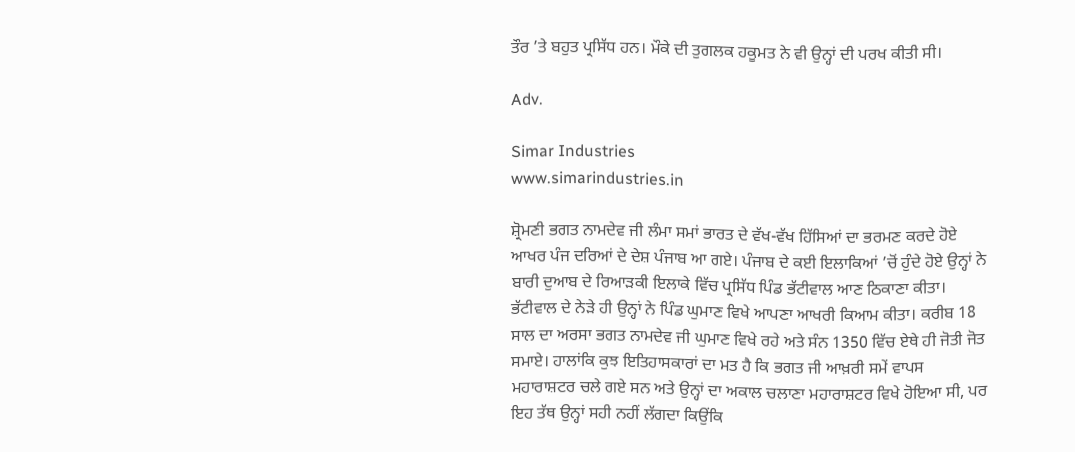ਤੌਰ ’ਤੇ ਬਹੁਤ ਪ੍ਰਸਿੱਧ ਹਨ। ਮੌਕੇ ਦੀ ਤੁਗਲਕ ਹਕੂਮਤ ਨੇ ਵੀ ਉਨ੍ਹਾਂ ਦੀ ਪਰਖ ਕੀਤੀ ਸੀ।

Adv.

Simar Industries
www.simarindustries.in

ਸ਼੍ਰੋਮਣੀ ਭਗਤ ਨਾਮਦੇਵ ਜੀ ਲੰਮਾ ਸਮਾਂ ਭਾਰਤ ਦੇ ਵੱਖ-ਵੱਖ ਹਿੱਸਿਆਂ ਦਾ ਭਰਮਣ ਕਰਦੇ ਹੋਏ ਆਖਰ ਪੰਜ ਦਰਿਆਂ ਦੇ ਦੇਸ਼ ਪੰਜਾਬ ਆ ਗਏ। ਪੰਜਾਬ ਦੇ ਕਈ ਇਲਾਕਿਆਂ ’ਚੋਂ ਹੁੰਦੇ ਹੋਏ ਉਨ੍ਹਾਂ ਨੇ ਬਾਰੀ ਦੁਆਬ ਦੇ ਰਿਆੜਕੀ ਇਲਾਕੇ ਵਿੱਚ ਪ੍ਰਸਿੱਧ ਪਿੰਡ ਭੱਟੀਵਾਲ ਆਣ ਠਿਕਾਣਾ ਕੀਤਾ। ਭੱਟੀਵਾਲ ਦੇ ਨੇੜੇ ਹੀ ਉਨ੍ਹਾਂ ਨੇ ਪਿੰਡ ਘੁਮਾਣ ਵਿਖੇ ਆਪਣਾ ਆਖਰੀ ਕਿਆਮ ਕੀਤਾ। ਕਰੀਬ 18 ਸਾਲ ਦਾ ਅਰਸਾ ਭਗਤ ਨਾਮਦੇਵ ਜੀ ਘੁਮਾਣ ਵਿਖੇ ਰਹੇ ਅਤੇ ਸੰਨ 1350 ਵਿੱਚ ਏਥੇ ਹੀ ਜੋਤੀ ਜੋਤ ਸਮਾਏ। ਹਾਲਾਂਕਿ ਕੁਝ ਇਤਿਹਾਸਕਾਰਾਂ ਦਾ ਮਤ ਹੈ ਕਿ ਭਗਤ ਜੀ ਆਖ਼ਰੀ ਸਮੇਂ ਵਾਪਸ ਮਹਾਰਾਸ਼ਟਰ ਚਲੇ ਗਏ ਸਨ ਅਤੇ ਉਨ੍ਹਾਂ ਦਾ ਅਕਾਲ ਚਲਾਣਾ ਮਹਾਰਾਸ਼ਟਰ ਵਿਖੇ ਹੋਇਆ ਸੀ, ਪਰ ਇਹ ਤੱਥ ਉਨ੍ਹਾਂ ਸਹੀ ਨਹੀਂ ਲੱਗਦਾ ਕਿਉਂਕਿ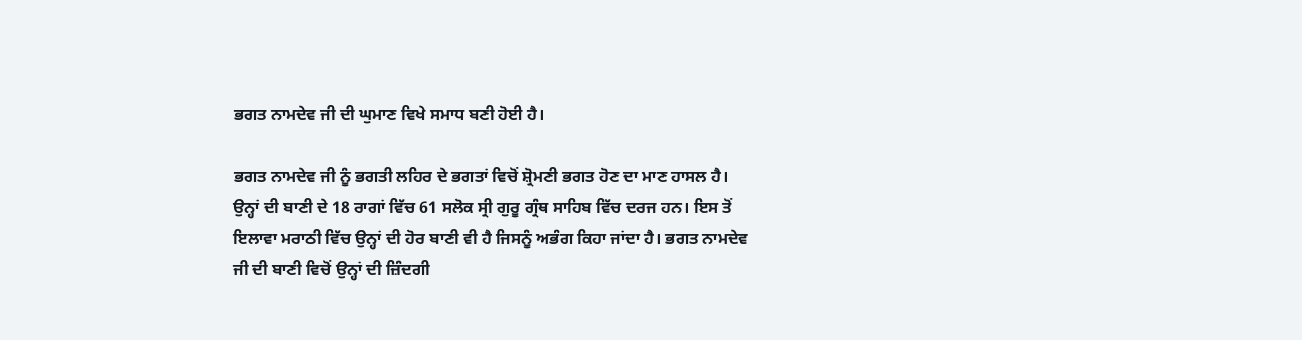ਭਗਤ ਨਾਮਦੇਵ ਜੀ ਦੀ ਘੁਮਾਣ ਵਿਖੇ ਸਮਾਧ ਬਣੀ ਹੋਈ ਹੈ।

ਭਗਤ ਨਾਮਦੇਵ ਜੀ ਨੂੰ ਭਗਤੀ ਲਹਿਰ ਦੇ ਭਗਤਾਂ ਵਿਚੋਂ ਸ਼੍ਰੋਮਣੀ ਭਗਤ ਹੋਣ ਦਾ ਮਾਣ ਹਾਸਲ ਹੈ। ਉਨ੍ਹਾਂ ਦੀ ਬਾਣੀ ਦੇ 18 ਰਾਗਾਂ ਵਿੱਚ 61 ਸਲੋਕ ਸ੍ਰੀ ਗੁਰੂ ਗ੍ਰੰਥ ਸਾਹਿਬ ਵਿੱਚ ਦਰਜ ਹਨ। ਇਸ ਤੋਂ ਇਲਾਵਾ ਮਰਾਠੀ ਵਿੱਚ ਉਨ੍ਹਾਂ ਦੀ ਹੋਰ ਬਾਣੀ ਵੀ ਹੈ ਜਿਸਨੂੰ ਅਭੰਗ ਕਿਹਾ ਜਾਂਦਾ ਹੈ। ਭਗਤ ਨਾਮਦੇਵ ਜੀ ਦੀ ਬਾਣੀ ਵਿਚੋਂ ਉਨ੍ਹਾਂ ਦੀ ਜ਼ਿੰਦਗੀ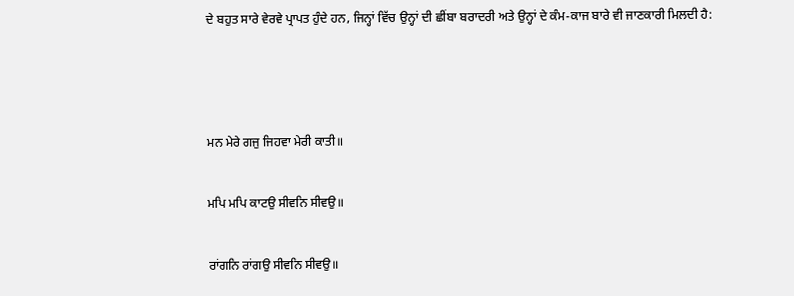ਦੇ ਬਹੁਤ ਸਾਰੇ ਵੇਰਵੇ ਪ੍ਰਾਪਤ ਹੁੰਦੇ ਹਨ, ਜਿਨ੍ਹਾਂ ਵਿੱਚ ਉਨ੍ਹਾਂ ਦੀ ਛੀਂਬਾ ਬਰਾਦਰੀ ਅਤੇ ਉਨ੍ਹਾਂ ਦੇ ਕੰਮ-ਕਾਜ ਬਾਰੇ ਵੀ ਜਾਣਕਾਰੀ ਮਿਲਦੀ ਹੈ:



ਮਨ ਮੇਰੇ ਗਜੁ ਜਿਹਵਾ ਮੇਰੀ ਕਾਤੀ॥

ਮਪਿ ਮਪਿ ਕਾਟਉ ਸੀਵਨਿ ਸੀਵਉ॥

ਰਾਂਗਨਿ ਰਾਂਗਉ ਸੀਵਨਿ ਸੀਵਉ॥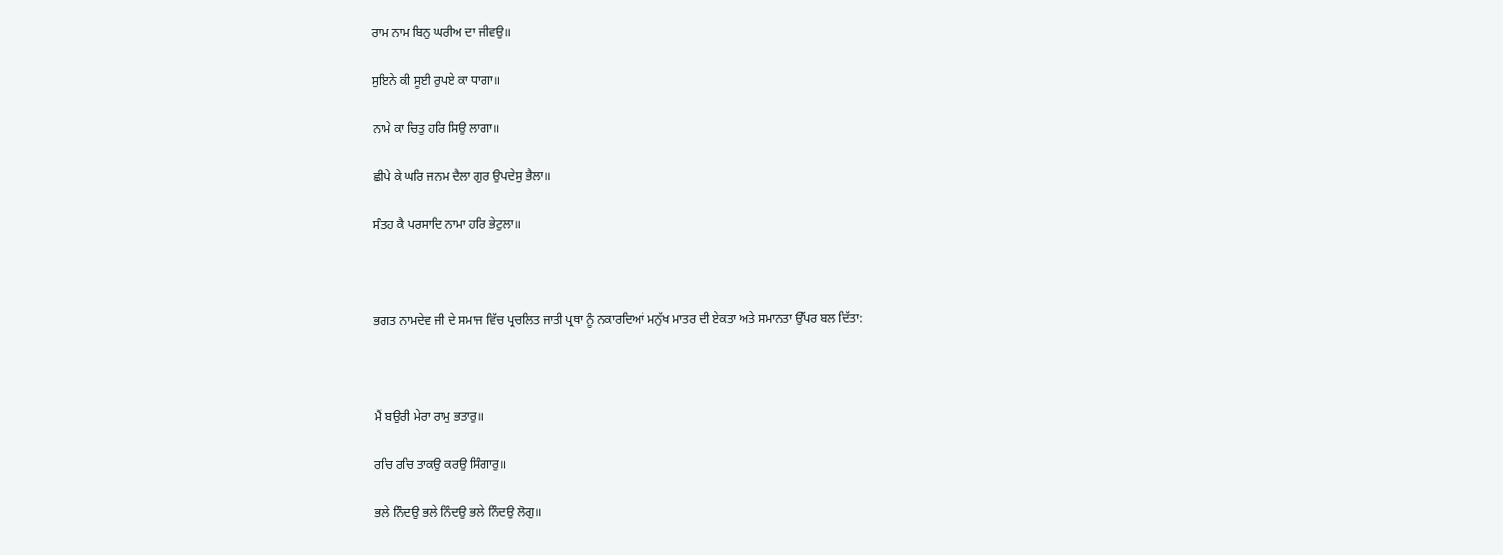ਰਾਮ ਨਾਮ ਬਿਨੁ ਘਰੀਅ ਦਾ ਜੀਵਉ॥

ਸੁਇਨੇ ਕੀ ਸੂਈ ਰੁਪਏ ਕਾ ਧਾਗਾ॥

ਨਾਮੇ ਕਾ ਚਿਤੁ ਹਰਿ ਸਿਉ ਲਾਗਾ॥

ਛੀਪੇ ਕੇ ਘਰਿ ਜਨਮ ਦੈਲਾ ਗੁਰ ਉਪਦੇਸੁ ਭੈਲਾ॥

ਸੰਤਹ ਕੈ ਪਰਸਾਦਿ ਨਾਮਾ ਹਰਿ ਭੇਟੁਲਾ॥



ਭਗਤ ਨਾਮਦੇਵ ਜੀ ਦੇ ਸਮਾਜ ਵਿੱਚ ਪ੍ਰਚਲਿਤ ਜਾਤੀ ਪ੍ਰਥਾ ਨੂੰ ਨਕਾਰਦਿਆਂ ਮਨੁੱਖ ਮਾਤਰ ਦੀ ਏਕਤਾ ਅਤੇ ਸਮਾਨਤਾ ਉੱਪਰ ਬਲ ਦਿੱਤਾ:



ਮੈਂ ਬਉਰੀ ਮੇਰਾ ਰਾਮੁ ਭਤਾਰੁ॥

ਰਚਿ ਰਚਿ ਤਾਕਉ ਕਰਉ ਸਿੰਗਾਰੁ॥

ਭਲੇ ਨਿੰਦਉ ਭਲੇ ਨਿੰਦਉ ਭਲੇ ਨਿੰਦਉ ਲੋਗੁ॥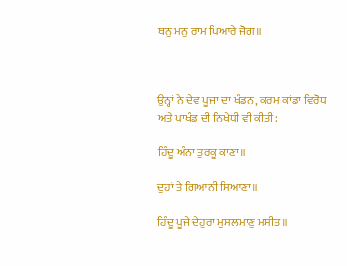ਥਨੁ ਮਨੁ ਰਾਮ ਪਿਆਰੇ ਜੋਗ॥



ਉਨ੍ਹਾਂ ਨੇ ਦੇਵ ਪੂਜਾ ਦਾ ਖੰਡਨ, ਕਰਮ ਕਾਂਡਾ ਵਿਰੋਧ ਅਤੇ ਪਾਖੰਡ ਦੀ ਨਿਖੇਧੀ ਵੀ ਕੀਤੀ:

ਹਿੰਦੂ ਅੰਨਾ ਤੁਰਕੂ ਕਾਣਾ॥

ਦੁਹਾਂ ਤੇ ਗਿਆਨੀ ਸਿਆਣਾ॥

ਹਿੰਦੂ ਪੂਜੇ ਦੇਹੁਰਾ ਮੁਸਲਮਾਣੁ ਮਸੀਤ॥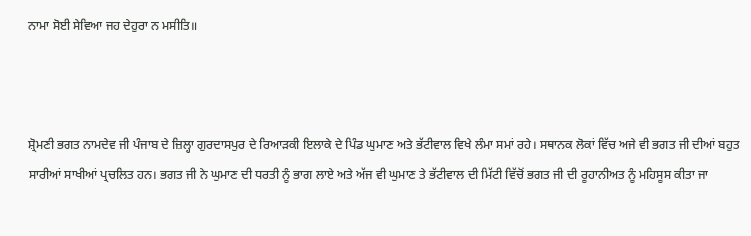ਨਾਮਾ ਸੋਈ ਸੇਵਿਆ ਜਹ ਦੇਹੁਰਾ ਨ ਮਸੀਤਿ॥



ਸ਼੍ਰੋਮਣੀ ਭਗਤ ਨਾਮਦੇਵ ਜੀ ਪੰਜਾਬ ਦੇ ਜ਼ਿਲ੍ਹਾ ਗੁਰਦਾਸਪੁਰ ਦੇ ਰਿਆੜਕੀ ਇਲਾਕੇ ਦੇ ਪਿੰਡ ਘੁਮਾਣ ਅਤੇ ਭੱਟੀਵਾਲ ਵਿਖੇ ਲੰਮਾ ਸਮਾਂ ਰਹੇ। ਸਥਾਨਕ ਲੋਕਾਂ ਵਿੱਚ ਅਜੇ ਵੀ ਭਗਤ ਜੀ ਦੀਆਂ ਬਹੁਤ ਸਾਰੀਆਂ ਸਾਖੀਆਂ ਪ੍ਰਚਲਿਤ ਹਨ। ਭਗਤ ਜੀ ਨੇ ਘੁਮਾਣ ਦੀ ਧਰਤੀ ਨੂੰ ਭਾਗ ਲਾਏ ਅਤੇ ਅੱਜ ਵੀ ਘੁਮਾਣ ਤੇ ਭੱਟੀਵਾਲ ਦੀ ਮਿੱਟੀ ਵਿੱਚੋਂ ਭਗਤ ਜੀ ਦੀ ਰੂਹਾਨੀਅਤ ਨੂੰ ਮਹਿਸੂਸ ਕੀਤਾ ਜਾ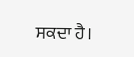ਸਕਦਾ ਹੈ।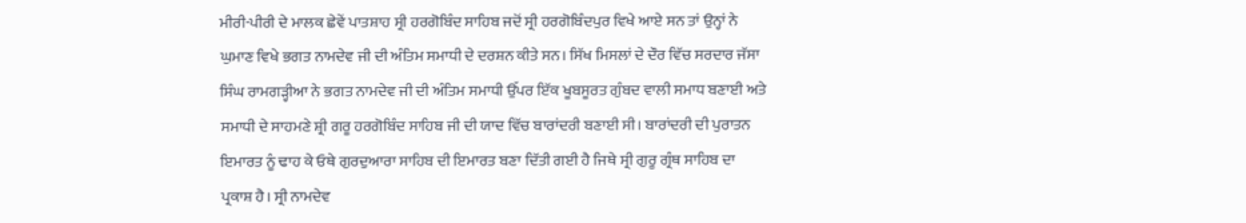ਮੀਰੀ-ਪੀਰੀ ਦੇ ਮਾਲਕ ਛੇਵੇਂ ਪਾਤਸ਼ਾਹ ਸ੍ਰੀ ਹਰਗੋਬਿੰਦ ਸਾਹਿਬ ਜਦੋਂ ਸ੍ਰੀ ਹਰਗੋਬਿੰਦਪੁਰ ਵਿਖੇ ਆਏ ਸਨ ਤਾਂ ਉਨ੍ਹਾਂ ਨੇ ਘੁਮਾਣ ਵਿਖੇ ਭਗਤ ਨਾਮਦੇਵ ਜੀ ਦੀ ਅੰਤਿਮ ਸਮਾਧੀ ਦੇ ਦਰਸ਼ਨ ਕੀਤੇ ਸਨ। ਸਿੱਖ ਮਿਸਲਾਂ ਦੇ ਦੌਰ ਵਿੱਚ ਸਰਦਾਰ ਜੱਸਾ ਸਿੰਘ ਰਾਮਗੜ੍ਹੀਆ ਨੇ ਭਗਤ ਨਾਮਦੇਵ ਜੀ ਦੀ ਅੰਤਿਮ ਸਮਾਧੀ ਉੱਪਰ ਇੱਕ ਖੂਬਸੂਰਤ ਗੁੰਬਦ ਵਾਲੀ ਸਮਾਧ ਬਣਾਈ ਅਤੇ ਸਮਾਧੀ ਦੇ ਸਾਹਮਣੇ ਸ਼੍ਰੀ ਗਰੂ ਹਰਗੋਬਿੰਦ ਸਾਹਿਬ ਜੀ ਦੀ ਯਾਦ ਵਿੱਚ ਬਾਰਾਂਦਰੀ ਬਣਾਈ ਸੀ। ਬਾਰਾਂਦਰੀ ਦੀ ਪੁਰਾਤਨ ਇਮਾਰਤ ਨੂੰ ਢਾਹ ਕੇ ਓਥੇ ਗੁਰਦੁਆਰਾ ਸਾਹਿਬ ਦੀ ਇਮਾਰਤ ਬਣਾ ਦਿੱਤੀ ਗਈ ਹੈ ਜਿਥੇ ਸ੍ਰੀ ਗੁਰੂ ਗ੍ਰੰਥ ਸਾਹਿਬ ਦਾ ਪ੍ਰਕਾਸ਼ ਹੈ। ਸ੍ਰੀ ਨਾਮਦੇਵ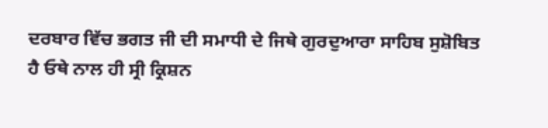ਦਰਬਾਰ ਵਿੱਚ ਭਗਤ ਜੀ ਦੀ ਸਮਾਧੀ ਦੇ ਜਿਥੇ ਗੁਰਦੁਆਰਾ ਸਾਹਿਬ ਸੁਸ਼ੋਬਿਤ ਹੈ ਓਥੇ ਨਾਲ ਹੀ ਸ੍ਰੀ ਕ੍ਰਿਸ਼ਨ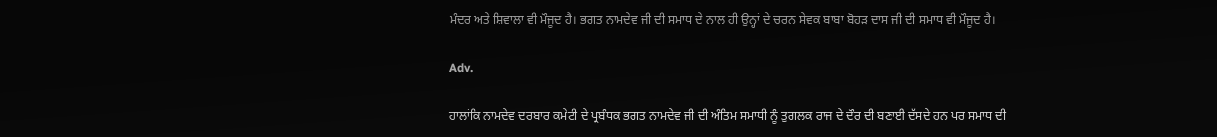ਮੰਦਰ ਅਤੇ ਸ਼ਿਵਾਲਾ ਵੀ ਮੌਜੂਦ ਹੈ। ਭਗਤ ਨਾਮਦੇਵ ਜੀ ਦੀ ਸਮਾਧ ਦੇ ਨਾਲ ਹੀ ਉਨ੍ਹਾਂ ਦੇ ਚਰਨ ਸੇਵਕ ਬਾਬਾ ਬੋਹੜ ਦਾਸ ਜੀ ਦੀ ਸਮਾਧ ਵੀ ਮੌਜੂਦ ਹੈ।

Adv.

ਹਾਲਾਂਕਿ ਨਾਮਦੇਵ ਦਰਬਾਰ ਕਮੇਟੀ ਦੇ ਪ੍ਰਬੰਧਕ ਭਗਤ ਨਾਮਦੇਵ ਜੀ ਦੀ ਅੰਤਿਮ ਸਮਾਧੀ ਨੂੰ ਤੁਗਲਕ ਰਾਜ ਦੇ ਦੌਰ ਦੀ ਬਣਾਈ ਦੱਸਦੇ ਹਨ ਪਰ ਸਮਾਧ ਦੀ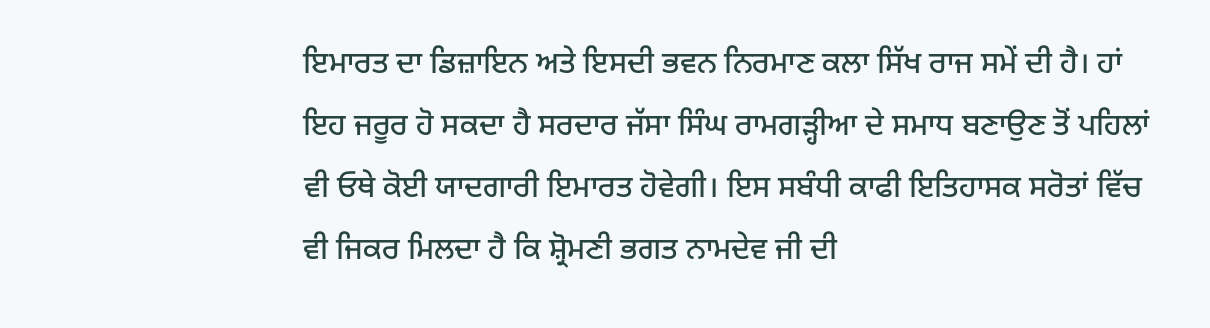ਇਮਾਰਤ ਦਾ ਡਿਜ਼ਾਇਨ ਅਤੇ ਇਸਦੀ ਭਵਨ ਨਿਰਮਾਣ ਕਲਾ ਸਿੱਖ ਰਾਜ ਸਮੇਂ ਦੀ ਹੈ। ਹਾਂ ਇਹ ਜਰੂਰ ਹੋ ਸਕਦਾ ਹੈ ਸਰਦਾਰ ਜੱਸਾ ਸਿੰਘ ਰਾਮਗੜ੍ਹੀਆ ਦੇ ਸਮਾਧ ਬਣਾਉਣ ਤੋਂ ਪਹਿਲਾਂ ਵੀ ਓਥੇ ਕੋਈ ਯਾਦਗਾਰੀ ਇਮਾਰਤ ਹੋਵੇਗੀ। ਇਸ ਸਬੰਧੀ ਕਾਫੀ ਇਤਿਹਾਸਕ ਸਰੋਤਾਂ ਵਿੱਚ ਵੀ ਜਿਕਰ ਮਿਲਦਾ ਹੈ ਕਿ ਸ਼੍ਰੋਮਣੀ ਭਗਤ ਨਾਮਦੇਵ ਜੀ ਦੀ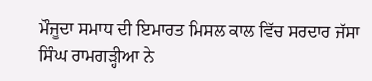ਮੌਜੂਦਾ ਸਮਾਧ ਦੀ ਇਮਾਰਤ ਮਿਸਲ ਕਾਲ ਵਿੱਚ ਸਰਦਾਰ ਜੱਸਾ ਸਿੰਘ ਰਾਮਗੜ੍ਹੀਆ ਨੇ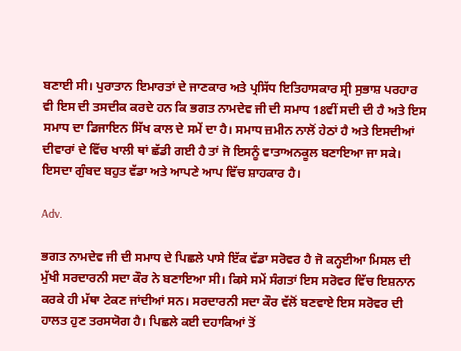ਬਣਾਈ ਸੀ। ਪੁਰਾਤਾਨ ਇਮਾਰਤਾਂ ਦੇ ਜਾਣਕਾਰ ਅਤੇ ਪ੍ਰਸਿੱਧ ਇਤਿਹਾਸਕਾਰ ਸ੍ਰੀ ਸੁਭਾਸ਼ ਪਰਹਾਰ ਵੀ ਇਸ ਦੀ ਤਸਦੀਕ ਕਰਦੇ ਹਨ ਕਿ ਭਗਤ ਨਾਮਦੇਵ ਜੀ ਦੀ ਸਮਾਧ 18ਵੀਂ ਸਦੀ ਦੀ ਹੈ ਅਤੇ ਇਸ ਸਮਾਧ ਦਾ ਡਿਜਾਇਨ ਸਿੱਖ ਕਾਲ ਦੇ ਸਮੇਂ ਦਾ ਹੈ। ਸਮਾਧ ਜ਼ਮੀਨ ਨਾਲੋਂ ਹੇਠਾਂ ਹੈ ਅਤੇ ਇਸਦੀਆਂ ਦੀਵਾਰਾਂ ਦੇ ਵਿੱਚ ਖਾਲੀ ਥਾਂ ਛੱਡੀ ਗਈ ਹੈ ਤਾਂ ਜੋ ਇਸਨੂੰ ਵਾਤਾਅਨਕੂਲ ਬਣਾਇਆ ਜਾ ਸਕੇ। ਇਸਦਾ ਗੁੰਬਦ ਬਹੁਤ ਵੱਡਾ ਅਤੇ ਆਪਣੇ ਆਪ ਵਿੱਚ ਸ਼ਾਹਕਾਰ ਹੈ।

Adv.

ਭਗਤ ਨਾਮਦੇਵ ਜੀ ਦੀ ਸਮਾਧ ਦੇ ਪਿਛਲੇ ਪਾਸੇ ਇੱਕ ਵੱਡਾ ਸਰੋਵਰ ਹੈ ਜੋ ਕਨ੍ਹਈਆ ਮਿਸਲ ਦੀ ਮੁੱਖੀ ਸਰਦਾਰਨੀ ਸਦਾ ਕੌਰ ਨੇ ਬਣਾਇਆ ਸੀ। ਕਿਸੇ ਸਮੇਂ ਸੰਗਤਾਂ ਇਸ ਸਰੋਵਰ ਵਿੱਚ ਇਸ਼ਨਾਨ ਕਰਕੇ ਹੀ ਮੱਥਾ ਟੇਕਣ ਜਾਂਦੀਆਂ ਸਨ। ਸਰਦਾਰਨੀ ਸਦਾ ਕੌਰ ਵੱਲੋਂ ਬਣਵਾਏ ਇਸ ਸਰੋਵਰ ਦੀ ਹਾਲਤ ਹੁਣ ਤਰਸਯੋਗ ਹੈ। ਪਿਛਲੇ ਕਈ ਦਹਾਕਿਆਂ ਤੋਂ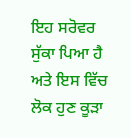ਇਹ ਸਰੋਵਰ ਸੁੱਕਾ ਪਿਆ ਹੈ ਅਤੇ ਇਸ ਵਿੱਚ ਲੋਕ ਹੁਣ ਕੂੜਾ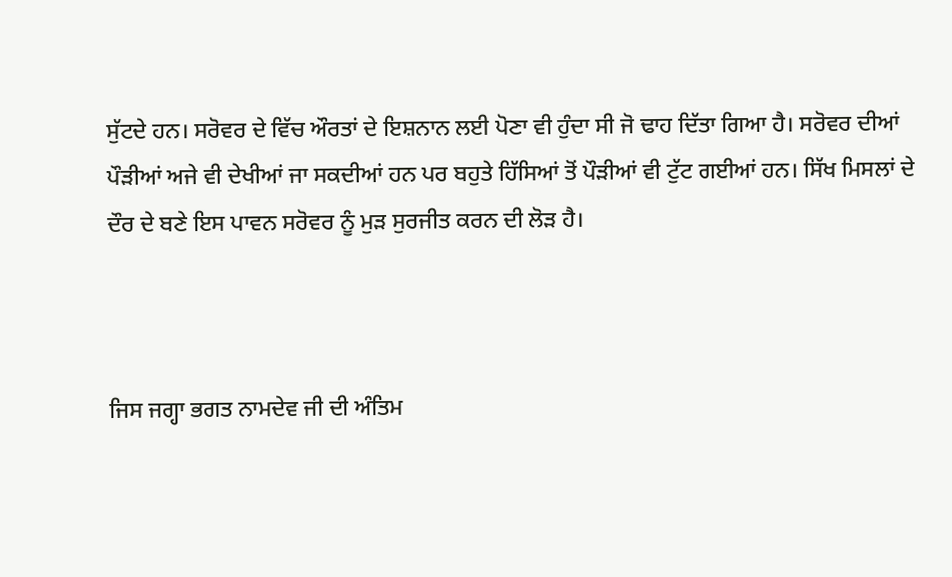ਸੁੱਟਦੇ ਹਨ। ਸਰੋਵਰ ਦੇ ਵਿੱਚ ਔਰਤਾਂ ਦੇ ਇਸ਼ਨਾਨ ਲਈ ਪੋਣਾ ਵੀ ਹੁੰਦਾ ਸੀ ਜੋ ਢਾਹ ਦਿੱਤਾ ਗਿਆ ਹੈ। ਸਰੋਵਰ ਦੀਆਂ ਪੌੜੀਆਂ ਅਜੇ ਵੀ ਦੇਖੀਆਂ ਜਾ ਸਕਦੀਆਂ ਹਨ ਪਰ ਬਹੁਤੇ ਹਿੱਸਿਆਂ ਤੋਂ ਪੌੜੀਆਂ ਵੀ ਟੁੱਟ ਗਈਆਂ ਹਨ। ਸਿੱਖ ਮਿਸਲਾਂ ਦੇ ਦੌਰ ਦੇ ਬਣੇ ਇਸ ਪਾਵਨ ਸਰੋਵਰ ਨੂੰ ਮੁੜ ਸੁਰਜੀਤ ਕਰਨ ਦੀ ਲੋੜ ਹੈ।



ਜਿਸ ਜਗ੍ਹਾ ਭਗਤ ਨਾਮਦੇਵ ਜੀ ਦੀ ਅੰਤਿਮ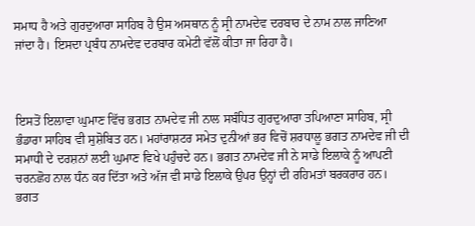ਸਮਾਧ ਹੈ ਅਤੇ ਗੁਰਦੁਆਰਾ ਸਾਹਿਬ ਹੈ ਉਸ ਅਸਥਾਨ ਨੂੰ ਸ੍ਰੀ ਨਾਮਦੇਵ ਦਰਬਾਰ ਦੇ ਨਾਮ ਨਾਲ ਜਾਣਿਆ ਜਾਂਦਾ ਹੈ। ਇਸਦਾ ਪ੍ਰਬੰਧ ਨਾਮਦੇਵ ਦਰਬਾਰ ਕਮੇਟੀ ਵੱਲੋਂ ਕੀਤਾ ਜਾ ਰਿਹਾ ਹੈ।



ਇਸਤੋਂ ਇਲਾਵਾ ਘੁਮਾਣ ਵਿੱਚ ਭਗਤ ਨਾਮਦੇਵ ਜੀ ਨਾਲ ਸਬੰਧਿਤ ਗੁਰਦੁਆਰਾ ਤਪਿਆਣਾ ਸਾਹਿਬ, ਸ੍ਰੀ ਭੰਡਾਰਾ ਸਾਹਿਬ ਵੀ ਸੁਸ਼ੋਬਿਤ ਹਨ। ਮਹਾਂਰਾਸ਼ਟਰ ਸਮੇਤ ਦੁਨੀਆਂ ਭਰ ਵਿਚੋਂ ਸ਼ਰਧਾਲੂ ਭਗਤ ਨਾਮਦੇਵ ਜੀ ਦੀ ਸਮਾਧੀ ਦੇ ਦਰਸ਼ਨਾਂ ਲਈ ਘੁਮਾਣ ਵਿਖੇ ਪਹੁੰਚਦੇ ਹਨ। ਭਗਤ ਨਾਮਦੇਵ ਜੀ ਨੇ ਸਾਡੇ ਇਲਾਕੇ ਨੂੰ ਆਪਣੀ ਚਰਨਛੋਹ ਨਾਲ ਧੰਨ ਕਰ ਦਿੱਤਾ ਅਤੇ ਅੱਜ ਵੀ ਸਾਡੇ ਇਲਾਕੇ ਉਪਰ ਉਨ੍ਹਾਂ ਦੀ ਰਹਿਮਤਾਂ ਬਰਕਰਾਰ ਹਨ। ਭਗਤ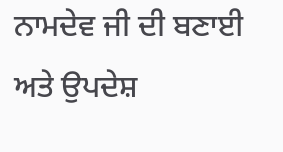ਨਾਮਦੇਵ ਜੀ ਦੀ ਬਣਾਈ ਅਤੇ ਉਪਦੇਸ਼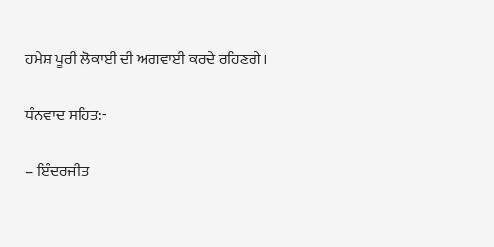ਹਮੇਸ਼ ਪੂਰੀ ਲੋਕਾਈ ਦੀ ਅਗਵਾਈ ਕਰਦੇ ਰਹਿਣਗੇ।

ਧੰਨਵਾਦ ਸਹਿਤ:-

– ਇੰਦਰਜੀਤ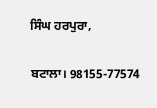ਸਿੰਘ ਹਰਪੁਰਾ,

ਬਟਾਲਾ। 98155-77574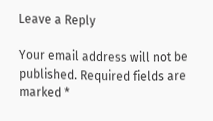Leave a Reply

Your email address will not be published. Required fields are marked *